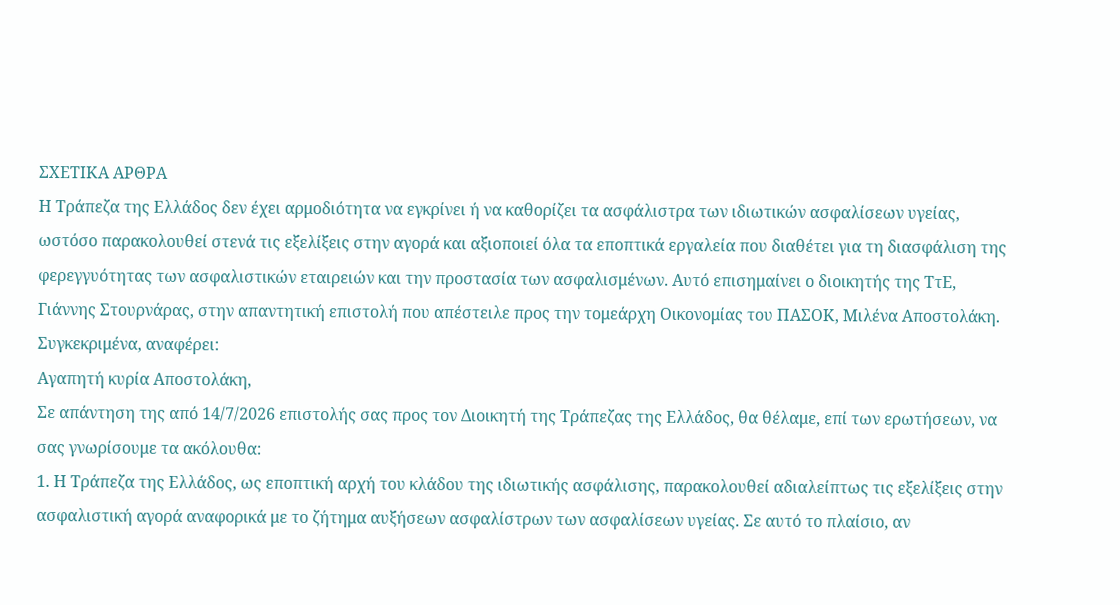ΣΧΕΤΙΚΑ ΑΡΘΡΑ
Η Τράπεζα της Ελλάδος δεν έχει αρμοδιότητα να εγκρίνει ή να καθορίζει τα ασφάλιστρα των ιδιωτικών ασφαλίσεων υγείας, ωστόσο παρακολουθεί στενά τις εξελίξεις στην αγορά και αξιοποιεί όλα τα εποπτικά εργαλεία που διαθέτει για τη διασφάλιση της φερεγγυότητας των ασφαλιστικών εταιρειών και την προστασία των ασφαλισμένων. Αυτό επισημαίνει ο διοικητής της ΤτΕ, Γιάννης Στουρνάρας, στην απαντητική επιστολή που απέστειλε προς την τομεάρχη Οικονομίας του ΠΑΣΟΚ, Μιλένα Αποστολάκη.
Συγκεκριμένα, αναφέρει:
Αγαπητή κυρία Αποστολάκη,
Σε απάντηση της από 14/7/2026 επιστολής σας προς τον Διοικητή της Τράπεζας της Ελλάδος, θα θέλαμε, επί των ερωτήσεων, να σας γνωρίσουμε τα ακόλουθα:
1. Η Τράπεζα της Ελλάδος, ως εποπτική αρχή του κλάδου της ιδιωτικής ασφάλισης, παρακολουθεί αδιαλείπτως τις εξελίξεις στην ασφαλιστική αγορά αναφορικά με το ζήτημα αυξήσεων ασφαλίστρων των ασφαλίσεων υγείας. Σε αυτό το πλαίσιο, αν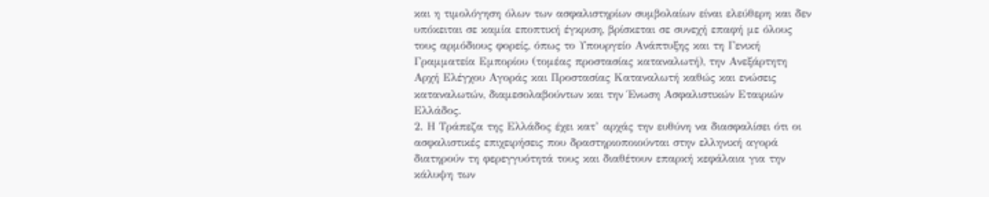και η τιμολόγηση όλων των ασφαλιστηρίων συμβολαίων είναι ελεύθερη και δεν υπόκειται σε καμία εποπτική έγκριση, βρίσκεται σε συνεχή επαφή με όλους τους αρμόδιους φορείς, όπως το Υπουργείο Ανάπτυξης και τη Γενική Γραμματεία Εμπορίου (τομέας προστασίας καταναλωτή), την Ανεξάρτητη Αρχή Ελέγχου Αγοράς και Προστασίας Καταναλωτή καθώς και ενώσεις καταναλωτών, διαμεσολαβούντων και την Ένωση Ασφαλιστικών Εταιριών Ελλάδος.
2. Η Τράπεζα της Ελλάδος έχει κατ’ αρχάς την ευθύνη να διασφαλίσει ότι οι ασφαλιστικές επιχειρήσεις που δραστηριοποιούνται στην ελληνική αγορά διατηρούν τη φερεγγυότητά τους και διαθέτουν επαρκή κεφάλαια για την κάλυψη των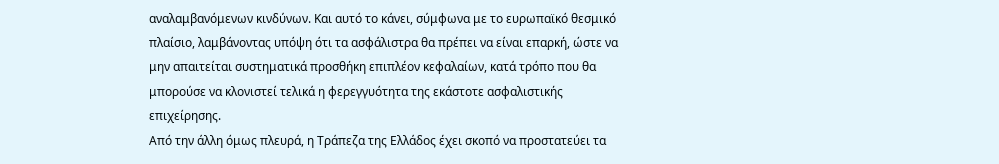αναλαμβανόμενων κινδύνων. Και αυτό το κάνει, σύμφωνα με το ευρωπαϊκό θεσμικό πλαίσιο, λαμβάνοντας υπόψη ότι τα ασφάλιστρα θα πρέπει να είναι επαρκή, ώστε να μην απαιτείται συστηματικά προσθήκη επιπλέον κεφαλαίων, κατά τρόπο που θα μπορούσε να κλονιστεί τελικά η φερεγγυότητα της εκάστοτε ασφαλιστικής επιχείρησης.
Από την άλλη όμως πλευρά, η Τράπεζα της Ελλάδος έχει σκοπό να προστατεύει τα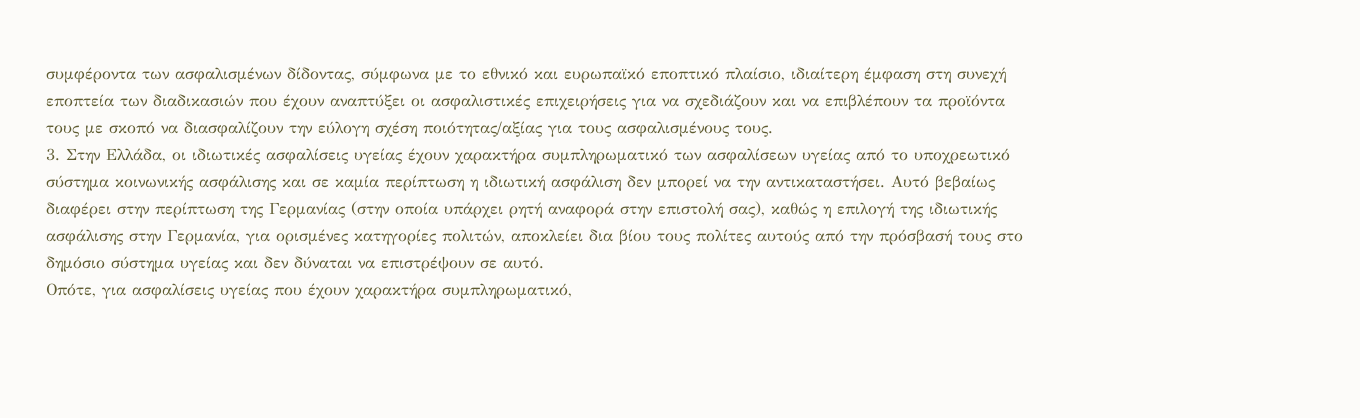συμφέροντα των ασφαλισμένων δίδοντας, σύμφωνα με το εθνικό και ευρωπαϊκό εποπτικό πλαίσιο, ιδιαίτερη έμφαση στη συνεχή εποπτεία των διαδικασιών που έχουν αναπτύξει οι ασφαλιστικές επιχειρήσεις για να σχεδιάζουν και να επιβλέπουν τα προϊόντα τους με σκοπό να διασφαλίζουν την εύλογη σχέση ποιότητας/αξίας για τους ασφαλισμένους τους.
3. Στην Ελλάδα, οι ιδιωτικές ασφαλίσεις υγείας έχουν χαρακτήρα συμπληρωματικό των ασφαλίσεων υγείας από το υποχρεωτικό σύστημα κοινωνικής ασφάλισης και σε καμία περίπτωση η ιδιωτική ασφάλιση δεν μπορεί να την αντικαταστήσει. Αυτό βεβαίως διαφέρει στην περίπτωση της Γερμανίας (στην οποία υπάρχει ρητή αναφορά στην επιστολή σας), καθώς η επιλογή της ιδιωτικής ασφάλισης στην Γερμανία, για ορισμένες κατηγορίες πολιτών, αποκλείει δια βίου τους πολίτες αυτούς από την πρόσβασή τους στο δημόσιο σύστημα υγείας και δεν δύναται να επιστρέψουν σε αυτό.
Οπότε, για ασφαλίσεις υγείας που έχουν χαρακτήρα συμπληρωματικό,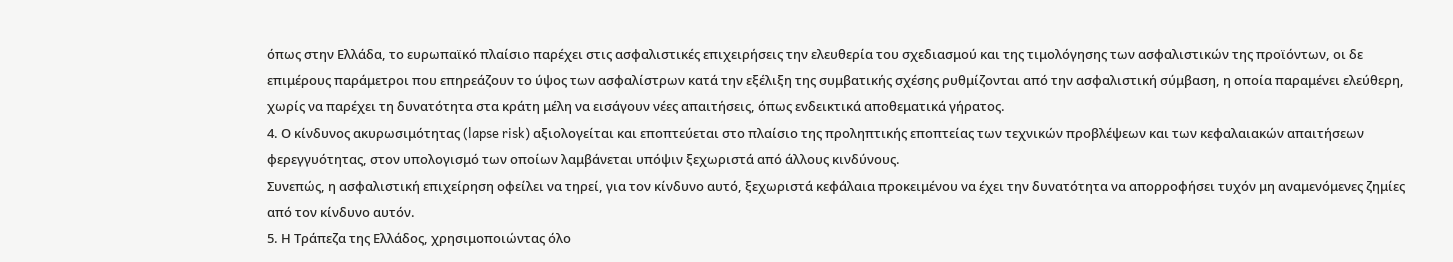όπως στην Ελλάδα, το ευρωπαϊκό πλαίσιο παρέχει στις ασφαλιστικές επιχειρήσεις την ελευθερία του σχεδιασμού και της τιμολόγησης των ασφαλιστικών της προϊόντων, οι δε επιμέρους παράμετροι που επηρεάζουν το ύψος των ασφαλίστρων κατά την εξέλιξη της συμβατικής σχέσης ρυθμίζονται από την ασφαλιστική σύμβαση, η οποία παραμένει ελεύθερη, χωρίς να παρέχει τη δυνατότητα στα κράτη μέλη να εισάγουν νέες απαιτήσεις, όπως ενδεικτικά αποθεματικά γήρατος.
4. Ο κίνδυνος ακυρωσιμότητας (lapse risk) αξιολογείται και εποπτεύεται στο πλαίσιο της προληπτικής εποπτείας των τεχνικών προβλέψεων και των κεφαλαιακών απαιτήσεων φερεγγυότητας, στον υπολογισμό των οποίων λαμβάνεται υπόψιν ξεχωριστά από άλλους κινδύνους.
Συνεπώς, η ασφαλιστική επιχείρηση οφείλει να τηρεί, για τον κίνδυνο αυτό, ξεχωριστά κεφάλαια προκειμένου να έχει την δυνατότητα να απορροφήσει τυχόν μη αναμενόμενες ζημίες από τον κίνδυνο αυτόν.
5. Η Τράπεζα της Ελλάδος, χρησιμοποιώντας όλο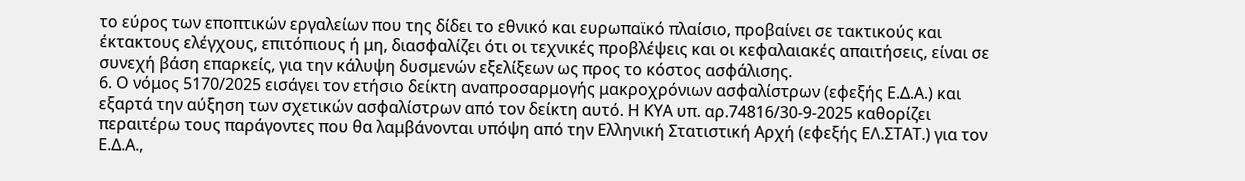το εύρος των εποπτικών εργαλείων που της δίδει το εθνικό και ευρωπαϊκό πλαίσιο, προβαίνει σε τακτικούς και έκτακτους ελέγχους, επιτόπιους ή μη, διασφαλίζει ότι οι τεχνικές προβλέψεις και οι κεφαλαιακές απαιτήσεις, είναι σε συνεχή βάση επαρκείς, για την κάλυψη δυσμενών εξελίξεων ως προς το κόστος ασφάλισης.
6. Ο νόμος 5170/2025 εισάγει τον ετήσιο δείκτη αναπροσαρμογής μακροχρόνιων ασφαλίστρων (εφεξής Ε.Δ.Α.) και εξαρτά την αύξηση των σχετικών ασφαλίστρων από τον δείκτη αυτό. Η ΚΥΑ υπ. αρ.74816/30-9-2025 καθορίζει περαιτέρω τους παράγοντες που θα λαμβάνονται υπόψη από την Ελληνική Στατιστική Αρχή (εφεξής ΕΛ.ΣΤΑΤ.) για τον Ε.Δ.Α.,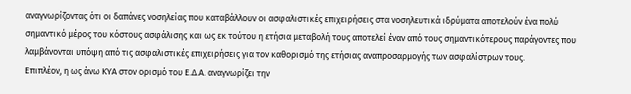αναγνωρίζοντας ότι οι δαπάνες νοσηλείας που καταβάλλουν οι ασφαλιστικές επιχειρήσεις στα νοσηλευτικά ιδρύματα αποτελούν ένα πολύ σημαντικό μέρος του κόστους ασφάλισης και ως εκ τούτου η ετήσια μεταβολή τους αποτελεί έναν από τους σημαντικότερους παράγοντες που λαμβάνονται υπόψη από τις ασφαλιστικές επιχειρήσεις για τον καθορισμό της ετήσιας αναπροσαρμογής των ασφαλίστρων τους.
Επιπλέον, η ως άνω ΚΥΑ στον ορισμό του Ε.Δ.Α. αναγνωρίζει την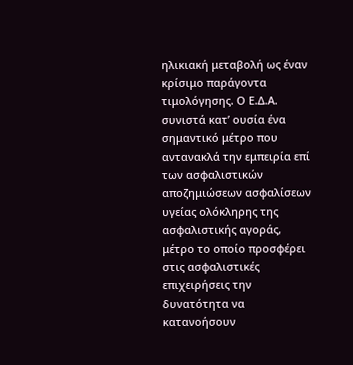ηλικιακή μεταβολή ως έναν κρίσιμο παράγοντα τιμολόγησης. Ο Ε.Δ.Α. συνιστά κατ’ ουσία ένα σημαντικό μέτρο που αντανακλά την εμπειρία επί των ασφαλιστικών αποζημιώσεων ασφαλίσεων υγείας ολόκληρης της ασφαλιστικής αγοράς, μέτρο το οποίο προσφέρει στις ασφαλιστικές επιχειρήσεις την δυνατότητα να κατανοήσουν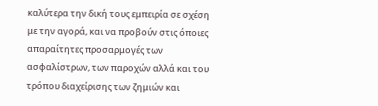καλύτερα την δική τους εμπειρία σε σχέση με την αγορά, και να προβούν στις όποιες απαραίτητες προσαρμογές των ασφαλίστρων, των παροχών αλλά και του τρόπου διαχείρισης των ζημιών και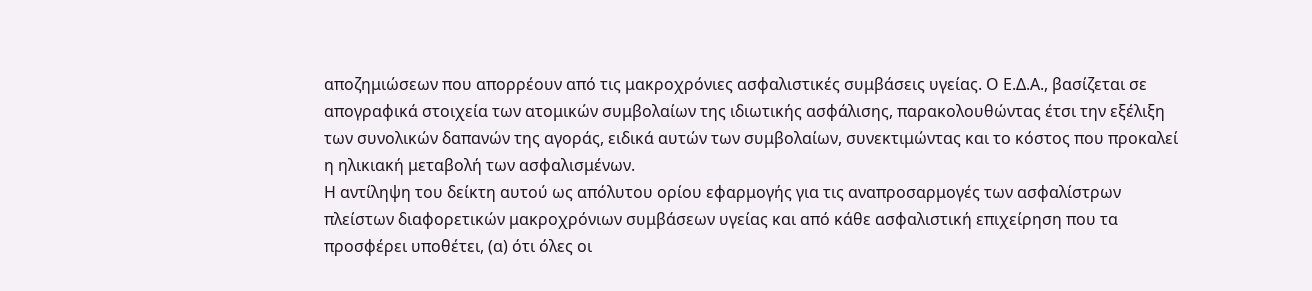αποζημιώσεων που απορρέουν από τις μακροχρόνιες ασφαλιστικές συμβάσεις υγείας. Ο Ε.Δ.Α., βασίζεται σε απογραφικά στοιχεία των ατομικών συμβολαίων της ιδιωτικής ασφάλισης, παρακολουθώντας έτσι την εξέλιξη των συνολικών δαπανών της αγοράς, ειδικά αυτών των συμβολαίων, συνεκτιμώντας και το κόστος που προκαλεί η ηλικιακή μεταβολή των ασφαλισμένων.
Η αντίληψη του δείκτη αυτού ως απόλυτου ορίου εφαρμογής για τις αναπροσαρμογές των ασφαλίστρων πλείστων διαφορετικών μακροχρόνιων συμβάσεων υγείας και από κάθε ασφαλιστική επιχείρηση που τα προσφέρει υποθέτει, (α) ότι όλες οι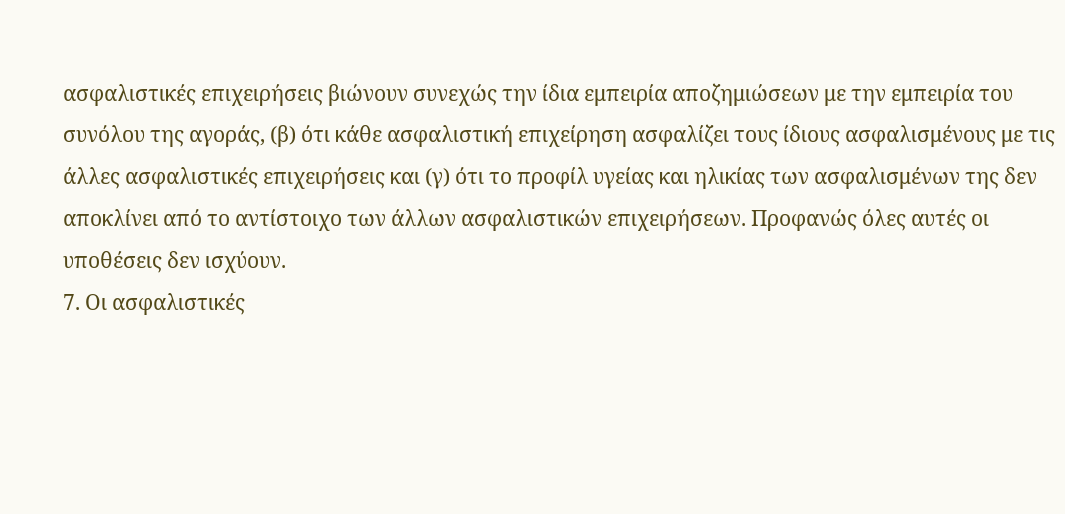ασφαλιστικές επιχειρήσεις βιώνουν συνεχώς την ίδια εμπειρία αποζημιώσεων με την εμπειρία του συνόλου της αγοράς, (β) ότι κάθε ασφαλιστική επιχείρηση ασφαλίζει τους ίδιους ασφαλισμένους με τις άλλες ασφαλιστικές επιχειρήσεις και (γ) ότι το προφίλ υγείας και ηλικίας των ασφαλισμένων της δεν αποκλίνει από το αντίστοιχο των άλλων ασφαλιστικών επιχειρήσεων. Προφανώς όλες αυτές οι υποθέσεις δεν ισχύουν.
7. Οι ασφαλιστικές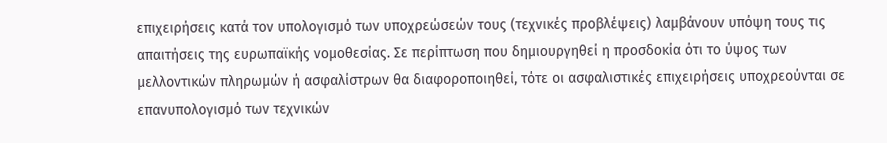επιχειρήσεις κατά τον υπολογισμό των υποχρεώσεών τους (τεχνικές προβλέψεις) λαμβάνουν υπόψη τους τις απαιτήσεις της ευρωπαϊκής νομοθεσίας. Σε περίπτωση που δημιουργηθεί η προσδοκία ότι το ύψος των μελλοντικών πληρωμών ή ασφαλίστρων θα διαφοροποιηθεί, τότε οι ασφαλιστικές επιχειρήσεις υποχρεούνται σε επανυπολογισμό των τεχνικών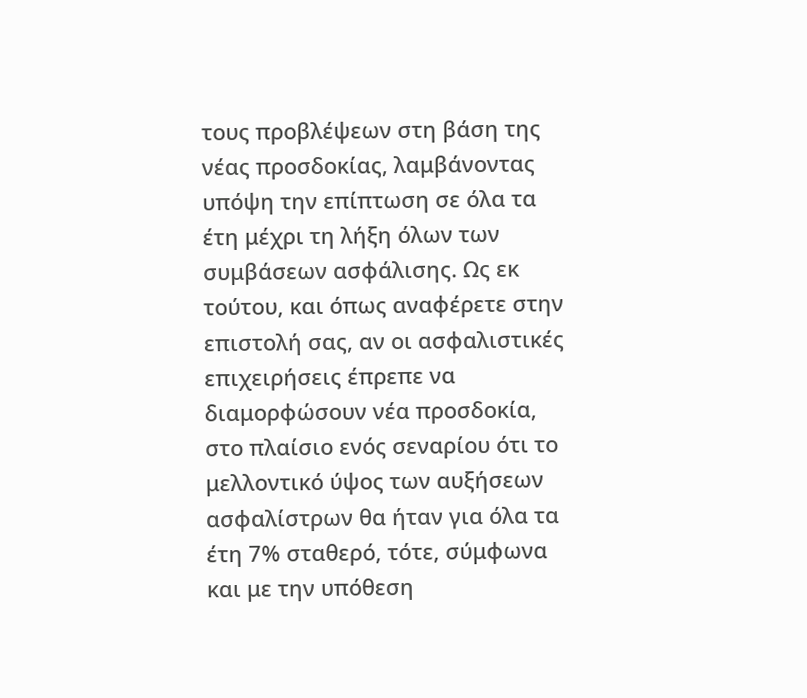τους προβλέψεων στη βάση της νέας προσδοκίας, λαμβάνοντας υπόψη την επίπτωση σε όλα τα έτη μέχρι τη λήξη όλων των συμβάσεων ασφάλισης. Ως εκ τούτου, και όπως αναφέρετε στην επιστολή σας, αν οι ασφαλιστικές επιχειρήσεις έπρεπε να διαμορφώσουν νέα προσδοκία, στο πλαίσιο ενός σεναρίου ότι το μελλοντικό ύψος των αυξήσεων ασφαλίστρων θα ήταν για όλα τα έτη 7% σταθερό, τότε, σύμφωνα και με την υπόθεση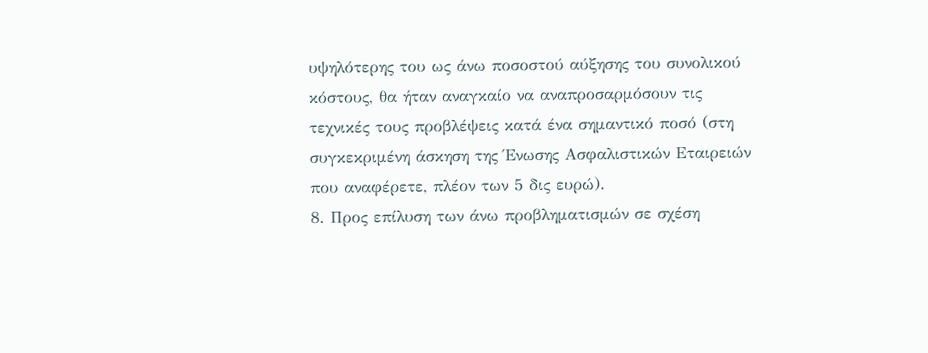υψηλότερης του ως άνω ποσοστού αύξησης του συνολικού κόστους, θα ήταν αναγκαίο να αναπροσαρμόσουν τις τεχνικές τους προβλέψεις κατά ένα σημαντικό ποσό (στη συγκεκριμένη άσκηση της Ένωσης Ασφαλιστικών Εταιρειών που αναφέρετε, πλέον των 5 δις ευρώ).
8. Προς επίλυση των άνω προβληματισμών σε σχέση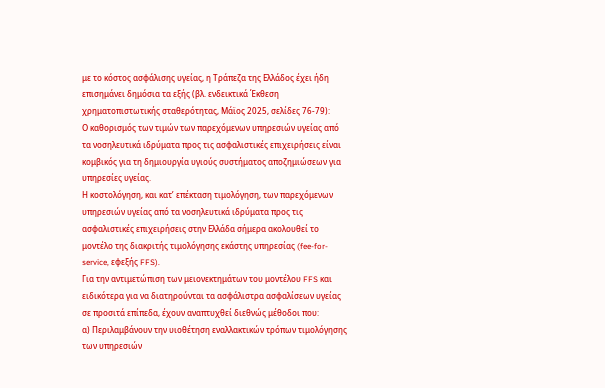με το κόστος ασφάλισης υγείας, η Τράπεζα της Ελλάδος έχει ήδη επισημάνει δημόσια τα εξής (βλ. ενδεικτικά Έκθεση χρηματοπιστωτικής σταθερότητας, Μάϊος 2025, σελίδες 76-79):
Ο καθορισμός των τιμών των παρεχόμενων υπηρεσιών υγείας από τα νοσηλευτικά ιδρύματα προς τις ασφαλιστικές επιχειρήσεις είναι κομβικός για τη δημιουργία υγιούς συστήματος αποζημιώσεων για υπηρεσίες υγείας.
Η κοστολόγηση, και κατ’ επέκταση τιμολόγηση, των παρεχόμενων υπηρεσιών υγείας από τα νοσηλευτικά ιδρύματα προς τις ασφαλιστικές επιχειρήσεις στην Ελλάδα σήμερα ακολουθεί το μοντέλο της διακριτής τιμολόγησης εκάστης υπηρεσίας (fee-for-service, εφεξής FFS).
Για την αντιμετώπιση των μειονεκτημάτων του μοντέλου FFS και ειδικότερα για να διατηρούνται τα ασφάλιστρα ασφαλίσεων υγείας σε προσιτά επίπεδα, έχουν αναπτυχθεί διεθνώς μέθοδοι που:
α) Περιλαμβάνουν την υιοθέτηση εναλλακτικών τρόπων τιμολόγησης των υπηρεσιών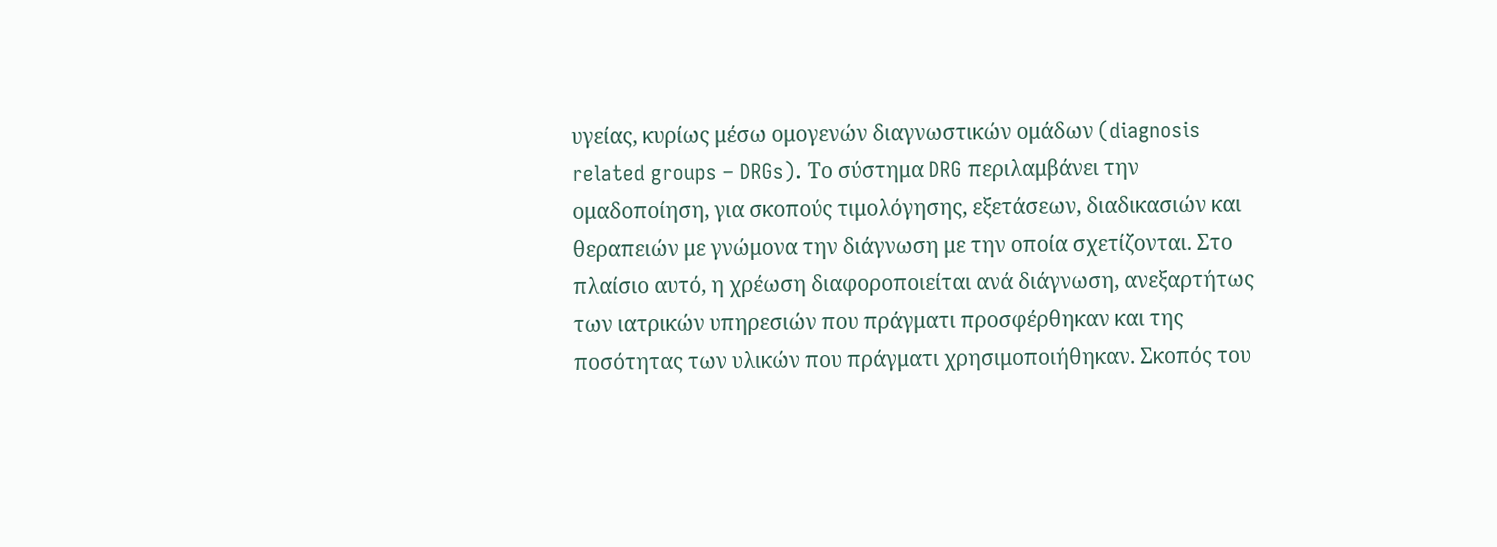υγείας, κυρίως μέσω ομογενών διαγνωστικών ομάδων (diagnosis related groups – DRGs). Το σύστημα DRG περιλαμβάνει την ομαδοποίηση, για σκοπούς τιμολόγησης, εξετάσεων, διαδικασιών και θεραπειών με γνώμονα την διάγνωση με την οποία σχετίζονται. Στο πλαίσιο αυτό, η χρέωση διαφοροποιείται ανά διάγνωση, ανεξαρτήτως των ιατρικών υπηρεσιών που πράγματι προσφέρθηκαν και της ποσότητας των υλικών που πράγματι χρησιμοποιήθηκαν. Σκοπός του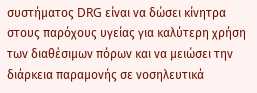συστήματος DRG είναι να δώσει κίνητρα στους παρόχους υγείας για καλύτερη χρήση των διαθέσιμων πόρων και να μειώσει την διάρκεια παραμονής σε νοσηλευτικά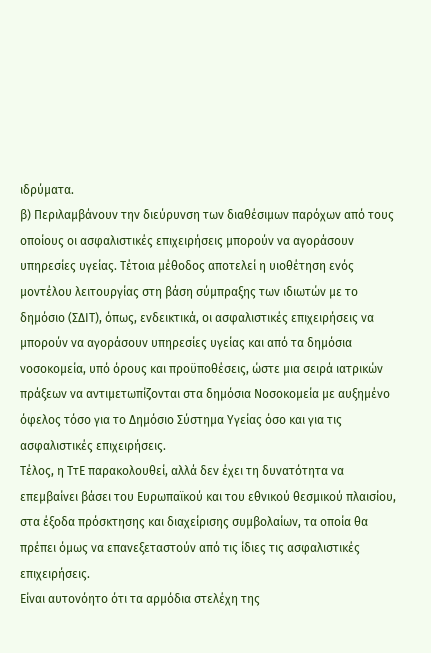ιδρύματα.
β) Περιλαμβάνουν την διεύρυνση των διαθέσιμων παρόχων από τους οποίους οι ασφαλιστικές επιχειρήσεις μπορούν να αγοράσουν υπηρεσίες υγείας. Τέτοια μέθοδος αποτελεί η υιοθέτηση ενός μοντέλου λειτουργίας στη βάση σύμπραξης των ιδιωτών με το δημόσιο (ΣΔΙΤ), όπως, ενδεικτικά, οι ασφαλιστικές επιχειρήσεις να μπορούν να αγοράσουν υπηρεσίες υγείας και από τα δημόσια νοσοκομεία, υπό όρους και προϋποθέσεις, ώστε μια σειρά ιατρικών πράξεων να αντιμετωπίζονται στα δημόσια Νοσοκομεία με αυξημένο όφελος τόσο για το Δημόσιο Σύστημα Υγείας όσο και για τις ασφαλιστικές επιχειρήσεις.
Τέλος, η ΤτΕ παρακολουθεί, αλλά δεν έχει τη δυνατότητα να επεμβαίνει βάσει του Ευρωπαϊκού και του εθνικού θεσμικού πλαισίου, στα έξοδα πρόσκτησης και διαχείρισης συμβολαίων, τα οποία θα πρέπει όμως να επανεξεταστούν από τις ίδιες τις ασφαλιστικές επιχειρήσεις.
Είναι αυτονόητο ότι τα αρμόδια στελέχη της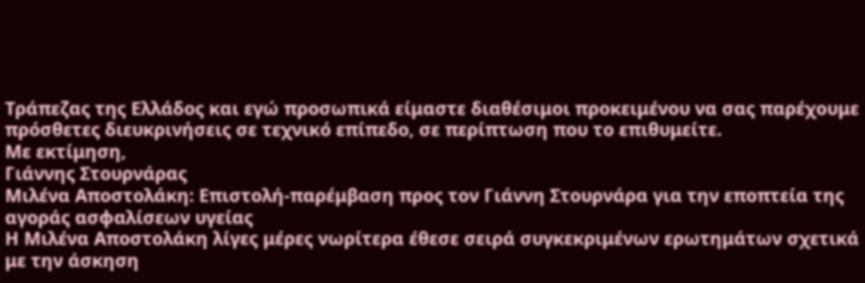Τράπεζας της Ελλάδος και εγώ προσωπικά είμαστε διαθέσιμοι προκειμένου να σας παρέχουμε πρόσθετες διευκρινήσεις σε τεχνικό επίπεδο, σε περίπτωση που το επιθυμείτε.
Με εκτίμηση,
Γιάννης Στουρνάρας
Μιλένα Αποστολάκη: Επιστολή-παρέμβαση προς τον Γιάννη Στουρνάρα για την εποπτεία της αγοράς ασφαλίσεων υγείας
Η Μιλένα Αποστολάκη λίγες μέρες νωρίτερα έθεσε σειρά συγκεκριμένων ερωτημάτων σχετικά με την άσκηση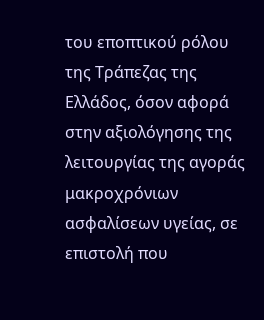του εποπτικού ρόλου της Τράπεζας της Ελλάδος, όσον αφορά στην αξιολόγησης της λειτουργίας της αγοράς μακροχρόνιων ασφαλίσεων υγείας, σε επιστολή που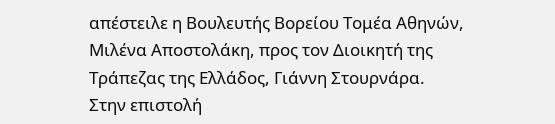απέστειλε η Βουλευτής Βορείου Τομέα Αθηνών, Μιλένα Αποστολάκη, προς τον Διοικητή της Τράπεζας της Ελλάδος, Γιάννη Στουρνάρα.
Στην επιστολή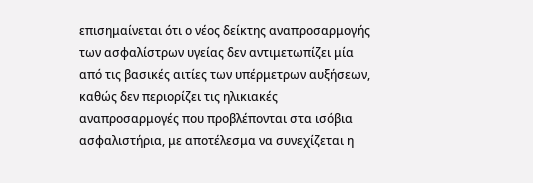επισημαίνεται ότι ο νέος δείκτης αναπροσαρμογής των ασφαλίστρων υγείας δεν αντιμετωπίζει μία από τις βασικές αιτίες των υπέρμετρων αυξήσεων, καθώς δεν περιορίζει τις ηλικιακές αναπροσαρμογές που προβλέπονται στα ισόβια ασφαλιστήρια, με αποτέλεσμα να συνεχίζεται η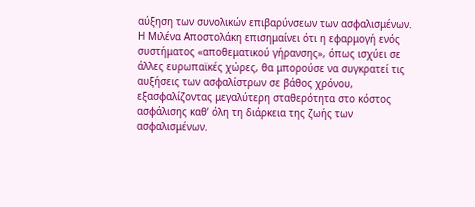αύξηση των συνολικών επιβαρύνσεων των ασφαλισμένων.
Η Μιλένα Αποστολάκη επισημαίνει ότι η εφαρμογή ενός συστήματος «αποθεματικού γήρανσης», όπως ισχύει σε άλλες ευρωπαϊκές χώρες, θα μπορούσε να συγκρατεί τις αυξήσεις των ασφαλίστρων σε βάθος χρόνου, εξασφαλίζοντας μεγαλύτερη σταθερότητα στο κόστος ασφάλισης καθ’ όλη τη διάρκεια της ζωής των ασφαλισμένων.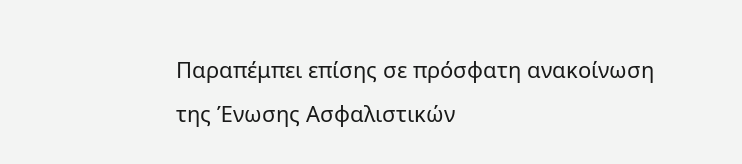Παραπέμπει επίσης σε πρόσφατη ανακοίνωση της Ένωσης Ασφαλιστικών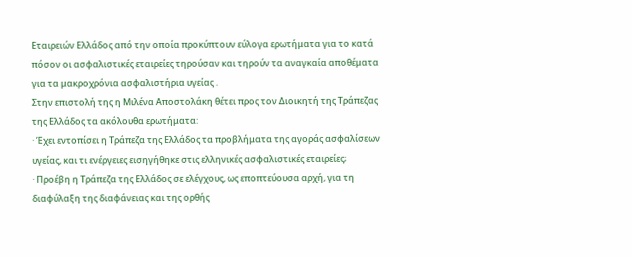Εταιρειών Ελλάδος από την οποία προκύπτουν εύλογα ερωτήματα για το κατά πόσον οι ασφαλιστικές εταιρείες τηρούσαν και τηρούν τα αναγκαία αποθέματα για τα μακροχρόνια ασφαλιστήρια υγείας .
Στην επιστολή της η Μιλένα Αποστολάκη θέτει προς τον Διοικητή της Τράπεζας της Ελλάδος τα ακόλουθα ερωτήματα:
· Έχει εντοπίσει η Τράπεζα της Ελλάδος τα προβλήματα της αγοράς ασφαλίσεων υγείας, και τι ενέργειες εισηγήθηκε στις ελληνικές ασφαλιστικές εταιρείες;
· Προέβη η Τράπεζα της Ελλάδος σε ελέγχους, ως εποπτεύουσα αρχή, για τη διαφύλαξη της διαφάνειας και της ορθής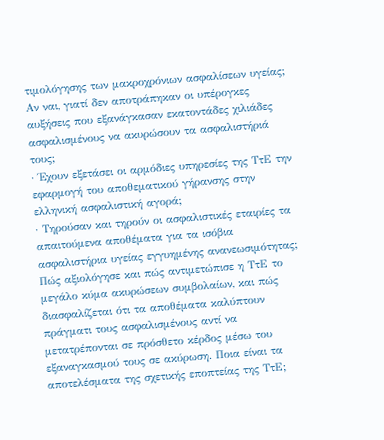τιμολόγησης των μακροχρόνιων ασφαλίσεων υγείας; Αν ναι, γιατί δεν αποτράπηκαν οι υπέρογκες αυξήσεις που εξανάγκασαν εκατοντάδες χιλιάδες ασφαλισμένους να ακυρώσουν τα ασφαλιστήριά τους;
· Έχουν εξετάσει οι αρμόδιες υπηρεσίες της ΤτΕ την εφαρμογή του αποθεματικού γήρανσης στην ελληνική ασφαλιστική αγορά;
· Τηρούσαν και τηρούν οι ασφαλιστικές εταιρίες τα απαιτούμενα αποθέματα για τα ισόβια ασφαλιστήρια υγείας εγγυημένης ανανεωσιμότητας; Πώς αξιολόγησε και πώς αντιμετώπισε η ΤτΕ το μεγάλο κύμα ακυρώσεων συμβολαίων, και πώς διασφαλίζεται ότι τα αποθέματα καλύπτουν πράγματι τους ασφαλισμένους αντί να μετατρέπονται σε πρόσθετο κέρδος μέσω του εξαναγκασμού τους σε ακύρωση. Ποια είναι τα αποτελέσματα της σχετικής εποπτείας της ΤτΕ;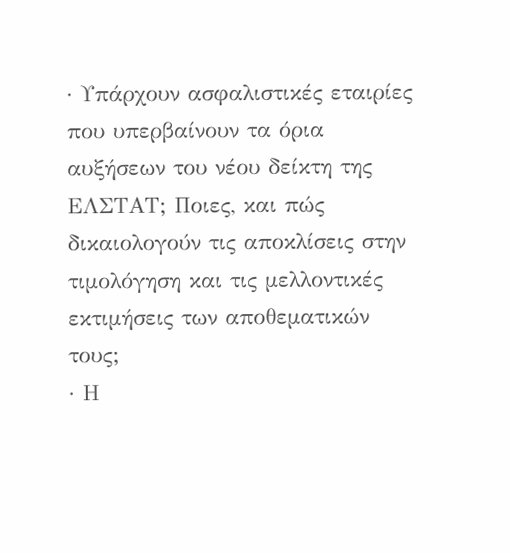· Υπάρχουν ασφαλιστικές εταιρίες που υπερβαίνουν τα όρια αυξήσεων του νέου δείκτη της ΕΛΣΤΑΤ; Ποιες, και πώς δικαιολογούν τις αποκλίσεις στην τιμολόγηση και τις μελλοντικές εκτιμήσεις των αποθεματικών τους;
· Η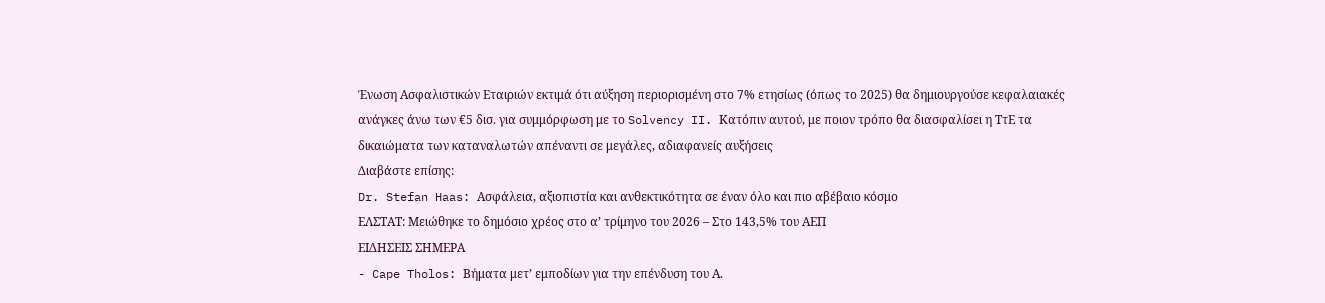Ένωση Ασφαλιστικών Εταιριών εκτιμά ότι αύξηση περιορισμένη στο 7% ετησίως (όπως το 2025) θα δημιουργούσε κεφαλαιακές ανάγκες άνω των €5 δισ. για συμμόρφωση με το Solvency II. Κατόπιν αυτού, με ποιον τρόπο θα διασφαλίσει η ΤτΕ τα δικαιώματα των καταναλωτών απέναντι σε μεγάλες, αδιαφανείς αυξήσεις
Διαβάστε επίσης:
Dr. Stefan Haas: Ασφάλεια, αξιοπιστία και ανθεκτικότητα σε έναν όλο και πιο αβέβαιο κόσμο
ΕΛΣΤΑΤ: Mειώθηκε το δημόσιο χρέος στο α’ τρίμηνο του 2026 – Στο 143,5% του ΑΕΠ
ΕΙΔΗΣΕΙΣ ΣΗΜΕΡΑ
- Cape Tholos: Βήματα μετ’ εμποδίων για την επένδυση του Α.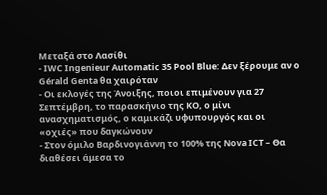Μεταξά στο Λασίθι
- IWC Ingenieur Automatic 35 Pool Blue: Δεν ξέρουμε αν ο Gérald Genta θα χαιρόταν
- Οι εκλογές της Άνοιξης, ποιοι επιμένουν για 27 Σεπτέμβρη, το παρασκήνιο της ΚΟ, ο μίνι ανασχηματισμός, ο καμικάζι υφυπουργός και οι «οχιές» που δαγκώνουν
- Στον όμιλο Βαρδινογιάννη το 100% της Nova ICT – Θα διαθέσει άμεσα το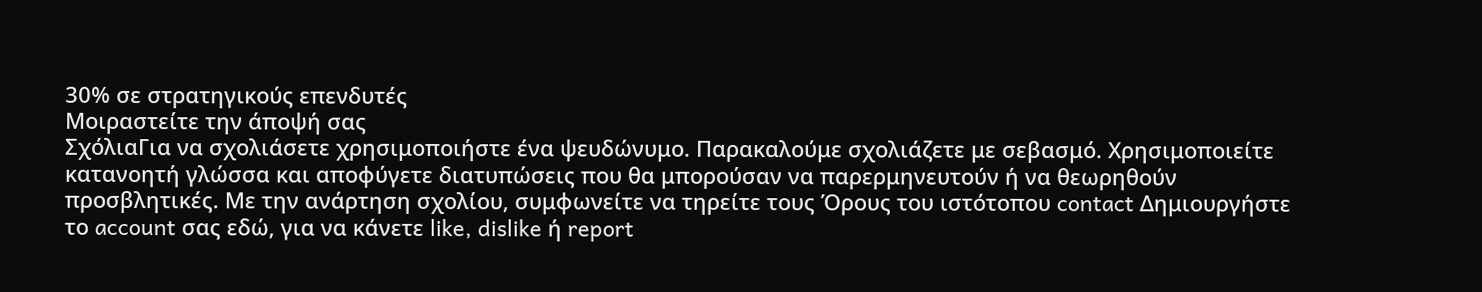30% σε στρατηγικούς επενδυτές
Μοιραστείτε την άποψή σας
ΣχόλιαΓια να σχολιάσετε χρησιμοποιήστε ένα ψευδώνυμο. Παρακαλούμε σχολιάζετε με σεβασμό. Χρησιμοποιείτε κατανοητή γλώσσα και αποφύγετε διατυπώσεις που θα μπορούσαν να παρερμηνευτούν ή να θεωρηθούν προσβλητικές. Με την ανάρτηση σχολίου, συμφωνείτε να τηρείτε τους Όρους του ιστότοπου contact Δημιουργήστε το account σας εδώ, για να κάνετε like, dislike ή report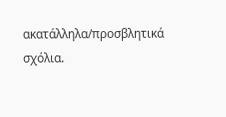ακατάλληλα/προσβλητικά σχόλια.